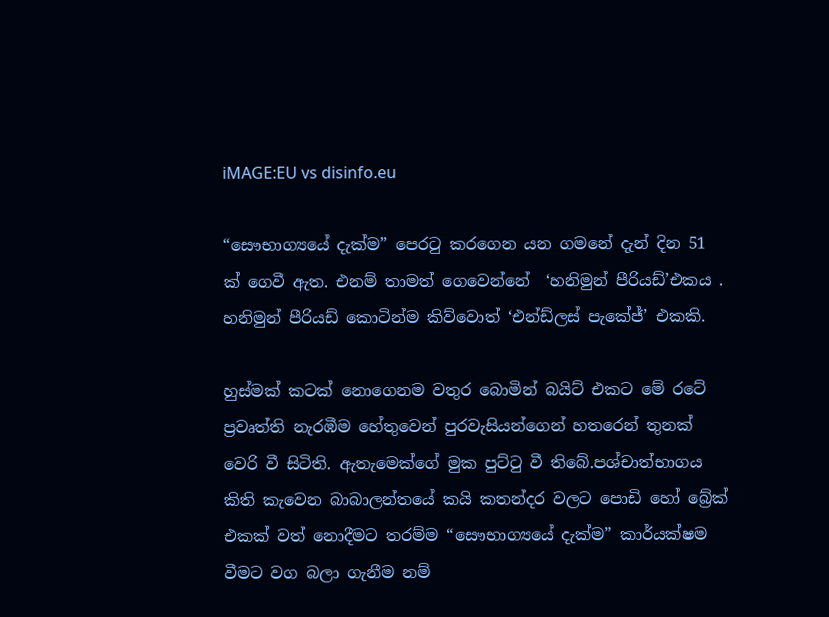iMAGE:EU vs disinfo.eu

“සෞභාග්‍යයේ දැක්ම” පෙරටු කරගෙන යන ගමනේ දැන් දින 51 ක් ගෙවී ඇත. එනම් තාමත් ගෙවෙන්නේ  ‘හනිමුන් පීරියඩ්’එකය . හනිමුන් පීරියඩ් කොටින්ම කිව්වොත් ‘එන්ඩ්ලස් පැකේජ්’ එකකි.

හුස්මක් කටක් නොගෙනම වතුර බොමින් බයිට් එකට මේ රටේ ප්‍රවෘත්ති නැරඹීම හේතුවෙන් පුරවැසියන්ගෙන් හතරෙන් තුනක් වෙරි වී සිටිති. ඇතැමෙක්ගේ මුක පුට්ටු වී තිබේ.පශ්චාත්භාගය කිති කැවෙන බාබාලන්තයේ කයි කතන්දර වලට පොඩි හෝ බ්‍රේක් එකක් වත් නොදීමට තරම්ම “සෞභාග්‍යයේ දැක්ම” කාර්යක්ෂම වීමට වග බලා ගැනීම නම්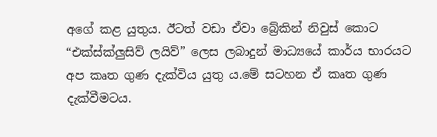අගේ කළ යුතුය. ඊටත් වඩා ඒවා බ්‍රේකින් නිවුස් කොට “එක්ස්ක්ලුසිව් ලයිව්” ලෙස ලබාදුන් මාධ්‍යයේ කාර්ය භාරයට අප කෘත ගුණ දැක්විය යුතු ය.මේ සටහන ඒ කෘත ගුණ දැක්වීමටය.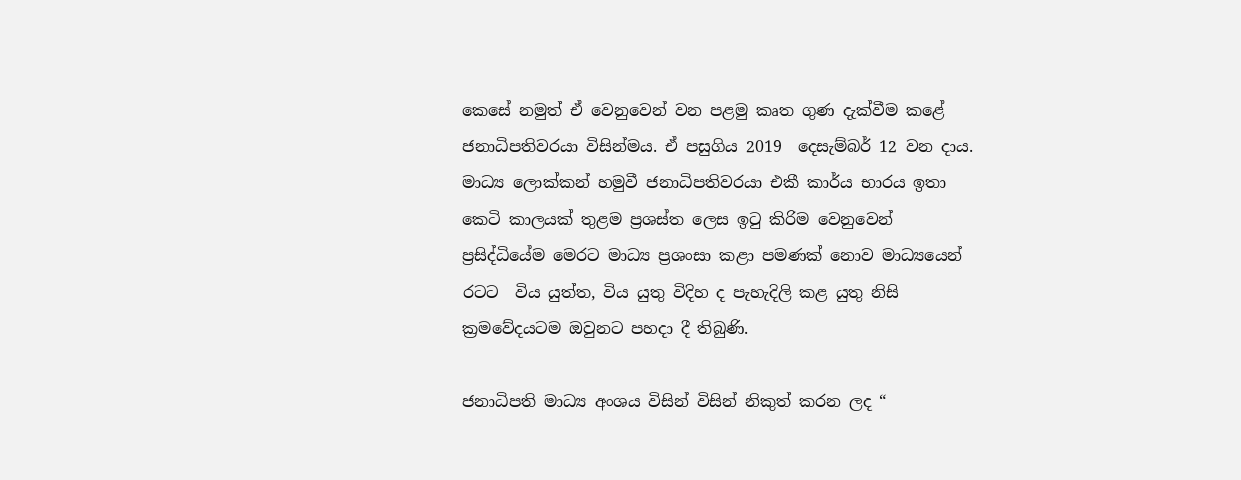කෙසේ නමුත් ඒ වෙනුවෙන් වන පළමු කෘත ගුණ දැක්වීම කළේ ජනාධිපතිවරයා විසින්මය. ඒ පසුගිය 2019  දෙසැම්බර් 12 වන දාය.  මාධ්‍ය ලොක්කන් හමුවී ජනාධිපතිවරයා එකී කාර්ය භාරය ඉතා කෙටි කාලයක් තුළම ප්‍රශස්ත ලෙස ඉටු කිරිම වෙනුවෙන් ප්‍රසිද්ධියේම මෙරට මාධ්‍ය ප්‍රශංසා කළා පමණක් නොව මාධ්‍යයෙන් රටට  විය යුත්ත, විය යුතු විදිහ ද පැහැදිලි කළ යුතු නිසි ක්‍රමවේදයටම ඔවුනට පහදා දී තිබුණි.

ජනාධිපති මාධ්‍ය අංශය විසින් විසින් නිකුත් කරන ලද “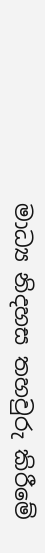මාධ්‍ය නිදහස තහවුරු කිරීමේ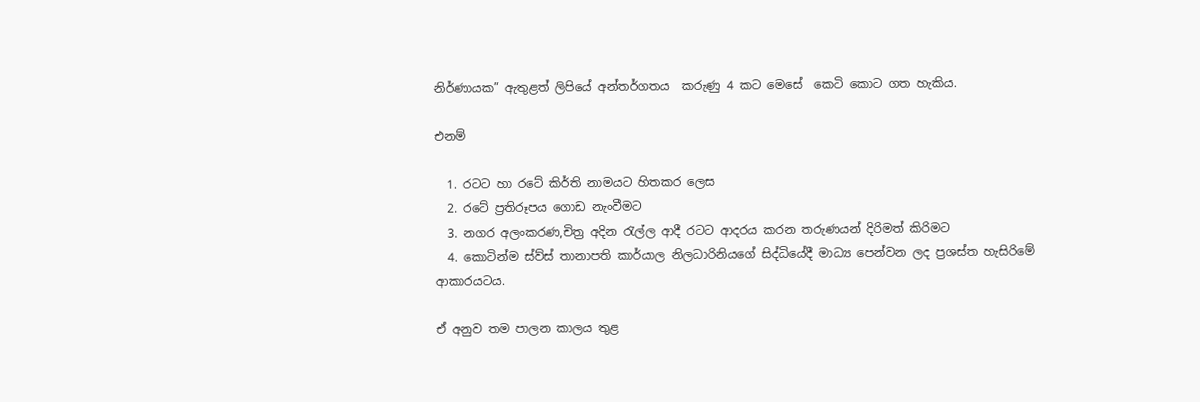නිර්ණායක” ඇතුළත් ලිපියේ අන්තර්ගතය  කරුණු 4 කට මෙසේ  කෙටි කොට ගත හැකිය.

එනම්

  1. රටට හා රටේ කිර්ති නාමයට හිතකර ලෙස
  2. රටේ ප්‍රතිරූපය ගොඩ නැංවීමට
  3. නගර අලංකරණ,චිත්‍ර අදින රැල්ල ආදී රටට ආදරය කරන තරුණයන් දිරිමත් කිරිමට
  4. කොටින්ම ස්ව්ස් තානාපති කාර්යාල නිලධාරිනියගේ සිද්ධියේදී මාධ්‍ය පෙන්වන ලද ප්‍රශස්ත හැසිරිමේ ආකාරයටය.

ඒ අනුව තම පාලන කාලය තුළ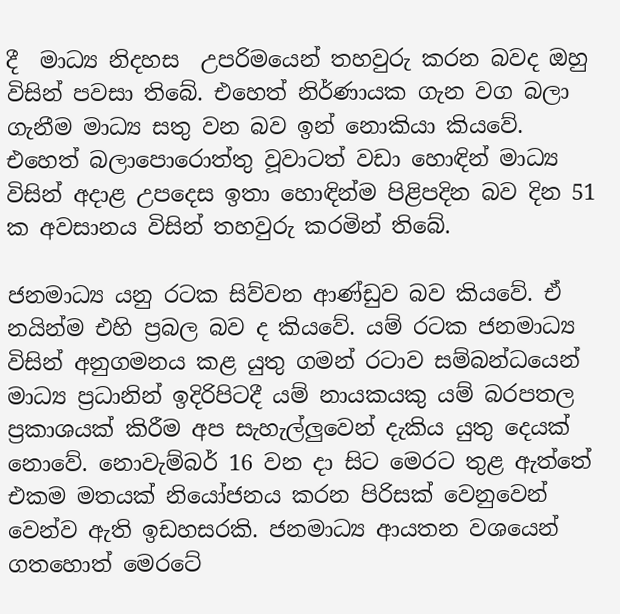දී  මාධ්‍ය නිදහස  උපරිමයෙන් තහවුරු කරන බවද ඔහු විසින් පවසා තිබේ. එහෙත් නිර්ණායක ගැන වග බලා ගැනීම මාධ්‍ය සතු වන බව ඉන් නොකියා කියවේ.  එහෙත් බලාපොරොත්තු වූවාටත් වඩා හොඳින් මාධ්‍ය විසින් අදාළ උපදෙස ඉතා හොඳින්ම පිළිපදින බව දින 51 ක අවසානය විසින් තහවුරු කරමින් තිබේ.

ජනමාධ්‍ය යනු රටක සිව්වන ආණ්ඩුව බව කියවේ. ඒ නයින්ම එහි ප්‍රබල බව ද කියවේ. යම් රටක ජනමාධ්‍ය විසින් අනුගමනය කළ යුතු ගමන් රටාව සම්බන්ධයෙන් මාධ්‍ය ප්‍රධානින් ඉදිරිපිටදී යම් නායකයකු යම් බරපතල ප්‍රකාශයක් කිරීම අප සැහැල්ලුවෙන් දැකිය යුතු දෙයක් නොවේ. නොවැම්බර් 16 වන දා සිට මෙරට තුළ ඇත්තේ එකම මතයක් නියෝජනය කරන පිරිසක් වෙනුවෙන් වෙන්ව ඇති ඉඩහසරකි. ජනමාධ්‍ය ආයතන වශයෙන් ගතහොත් මෙරටේ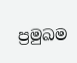ප්‍රමුඛම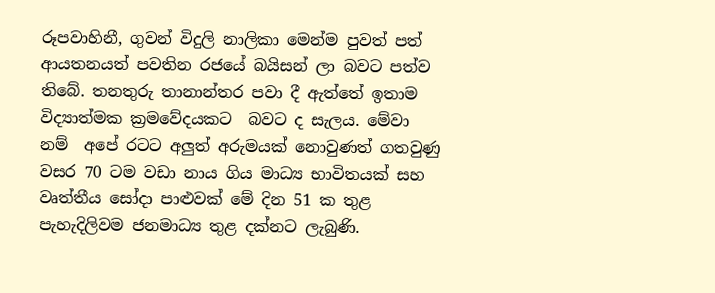රූපවාහිනී, ගුවන් විදුලි නාලිකා මෙන්ම පුවත් පත් ආයතනයත් පවතින රජයේ බයිසන් ලා බවට පත්ව තිබේ. තනතුරු තානාන්තර පවා දී ඇත්තේ ඉතාම විද්‍යාත්මක ක්‍රමවේදයකට  බවට ද සැලය. මේවා නම්  අපේ රටට අලුත් අරුමයක් නොවුණත් ගතවුණු වසර 70 ටම වඩා නාය ගිය මාධ්‍ය භාවිතයක් සහ වෘත්තීය සෝදා පාළුවක් මේ දින 51 ක තුළ පැහැදිලිවම ජනමාධ්‍ය තුළ දක්නට ලැබුණි.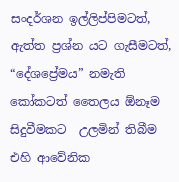සංදර්ශන ඉල්ලිප්පිමටත්, ඇත්ත ප්‍රශ්න යට ගැසීමටත්, “දේශප්‍රේමය” නමැති කෝකටත් තෛලය ඕනෑම සිදුවීමකට  උලමින් තිබීම එහි ආවේනික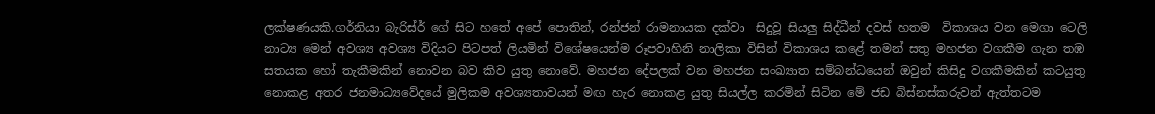ලක්ෂණයකි.ගර්නියා බැරිස්ර් ගේ සිට හතේ අපේ පොතින්, රන්ජන් රාමනායක දක්වා  සිදුවූ සියලු සිද්ධීන් දවස් හතම  විකාශය වන මෙගා ටෙලි නාට්‍ය මෙන් අවශ්‍ය අවශ්‍ය විදියට පිටපත් ලියමින් විශේෂයෙන්ම රූපවාහිනි නාලිකා විසින් විකාශය කළේ තමන් සතු මහජන වගකීම ගැන තඹ සතයක හෝ තැකීමකින් නොවන බව කිව යුතු නොවේ. මහජන දේපලක් වන මහජන සංඛ්‍යාත සම්බන්ධයෙන් ඔවුන් කිසිදු වගකීමකින් කටයුතු නොකළ අතර ජනමාධ්‍යවේදයේ මුලිකම අවශ්‍යතාවයන් මඟ හැර නොකළ යුතු සියල්ල කරමින් සිටින මේ ජඩ බිස්නස්කරුවන් ඇත්තටම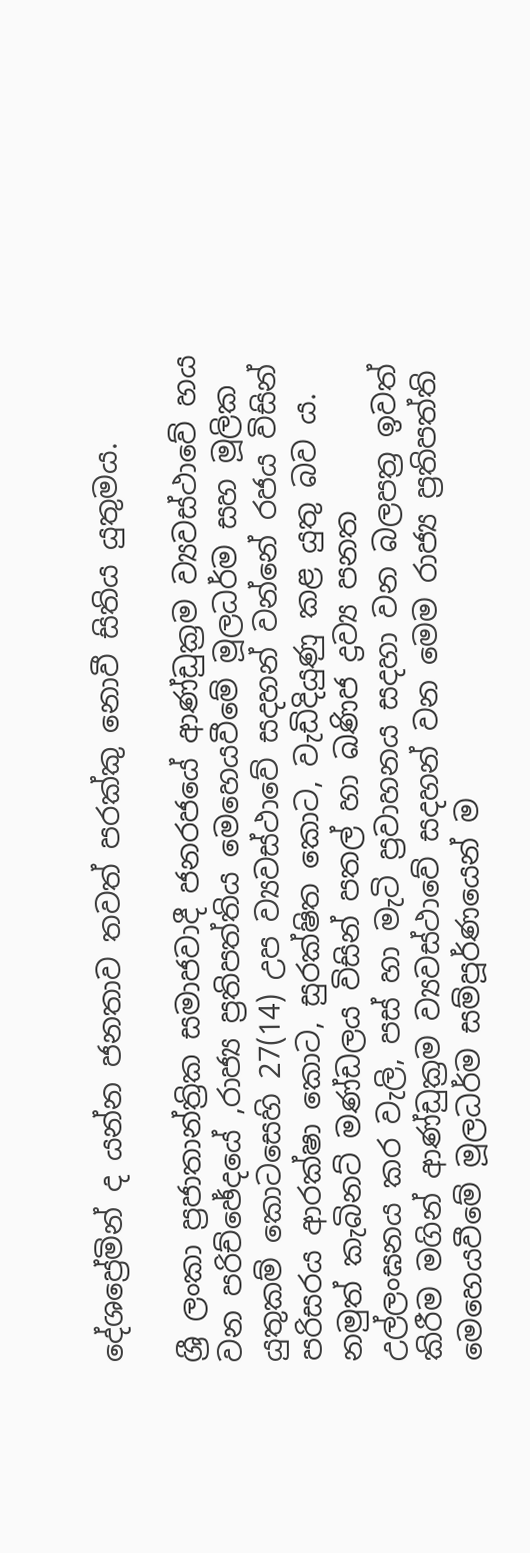දේශප්‍රේමින් ද යන්න ජනතාව තවත් පරක්කු නොවී සිතිය යුතුමය.

ශ්‍රී ලංකා ප්‍රජාතාන්ත්‍රික සමාජවාදී ජනරජයේ ආණ්ඩුක්‍රම ව්‍යවස්ථාවේ හය වන පරිච්ඡේදයේ ,රාජ්‍ය ප්‍රතිපත්තිය මෙහෙයවීමේ මූලධර්ම සහ මූලික යුතුකම් කොටසෙහි 27(14) උප ව්‍යවස්ථාවේ සදහන් වන්නේ රජය විසින් පරිසරය ආරක්ෂා කොට, සුරක්ෂිත කොට, වැඩිදියුණු කළ යුතු බව ය. නමුත් කැබිනට් මණ්ඩලය විසින් පතල් හා ඛණිජ ද්‍රව්‍ය පනත උල්ලංඝනය කර වැලි, පස් හා මැටි ප්‍රවාහනය සදහා වන බලපත්‍ර ඉවත් කිරීම මගින් ආණ්ඩුක්‍රම ව්‍යවස්ථාවේ සදහන් වන මෙම රාජ්‍ය ප්‍රතිපත්ති මෙහෙයවීමේ මූලධර්ම සම්පූර්ණයෙන් ම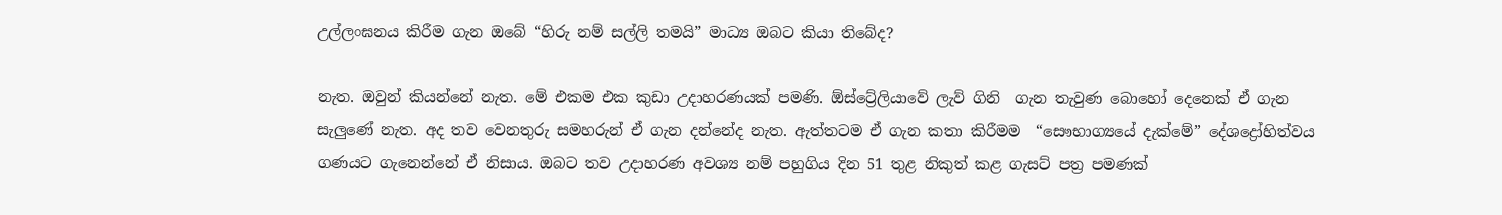උල්ලංඝනය කිරීම ගැන ඔබේ “හිරු නම් සල්ලි තමයි” මාධ්‍ය ඔබට කියා තිබේද?

නැත. ඔවුන් කියන්නේ නැත. මේ එකම එක කුඩා උදාහරණයක් පමණි. ඕස්ට්‍රේලියාවේ ලැව් ගිනි  ගැන තැවුණ බොහෝ දෙනෙක් ඒ ගැන  සැලුණේ නැත. අද තව වෙනතුරු සමහරුන් ඒ ගැන දන්නේද නැත. ඇත්තටම ඒ ගැන කතා කිරීමම  “සෞභාග්‍යයේ දැක්මේ” දේශද්‍රෝහිත්වය ගණයට ගැනෙන්නේ ඒ නිසාය. ඔබට තව උදාහරණ අවශ්‍ය නම් පහුගිය දින 51 තුළ නිකුත් කළ ගැසට් පත්‍ර පමණක්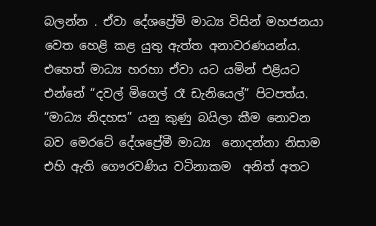බලන්න . ඒවා දේශප්‍රේමි මාධ්‍ය විසින් මහජනයා වෙත හෙළි කළ යුතු ඇත්ත අනාවරණයන්ය. එහෙත් මාධ්‍ය හරහා ඒවා යට යමින් එළියට එන්නේ “දවල් මිගෙල් රෑ ඩැනියෙල්” පිටපත්ය. “මාධ්‍ය නිදහස” යනු කුණු බයිලා කීම නොවන බව මෙරටේ දේශප්‍රේමී මාධ්‍ය  නොදන්නා නිසාම එහි ඇති ගෞරවණිය වටිනාකම  අනිත් අතට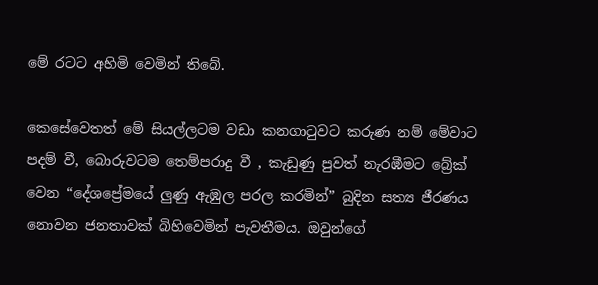මේ රටට අහිමි වෙමින් තිබේ.

කෙසේවෙතත් මේ සියල්ලටම වඩා කනගාටුවට කරුණ නම් මේවාට පදම් වී, බොරුවටම තෙම්පරාදු වී , කැඩුණු පුවත් නැරඹීමට බ්‍රේක් වෙන “දේශප්‍රේමයේ ලුණු ඇඹුල පරල කරමින්” බුදින සත්‍ය ජීරණය නොවන ජනතාවක් බිහිවෙමින් පැවතීමය. ඔවුන්ගේ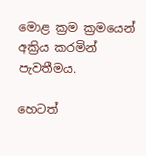මොළ ක්‍රම ක්‍රමයෙන් අක්‍රිය කරමින් පැවතීමය.

හෙටත්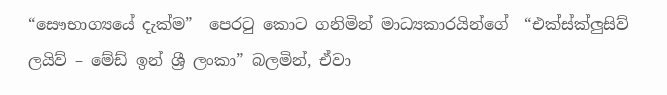“සෞභාග්‍යයේ දැක්ම”  පෙරටු කොට ගනිමින් මාධ්‍යකාරයින්ගේ  “එක්ස්ක්ලුසිව් ලයිව් – මේඩ් ඉන් ශ්‍රී ලංකා” බලමින්, ඒවා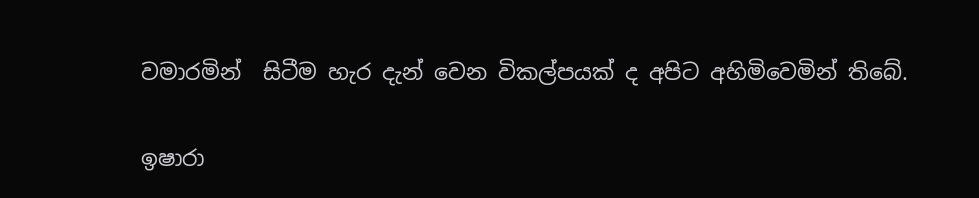වමාරමින්  සිටීම හැර දැන් වෙන විකල්පයක් ද අපිට අහිමිවෙමින් තිබේ.

ඉෂාරා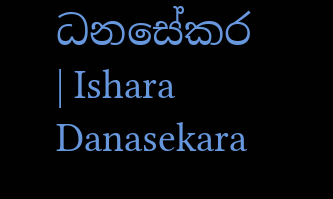ධනසේකර | Ishara Danasekara